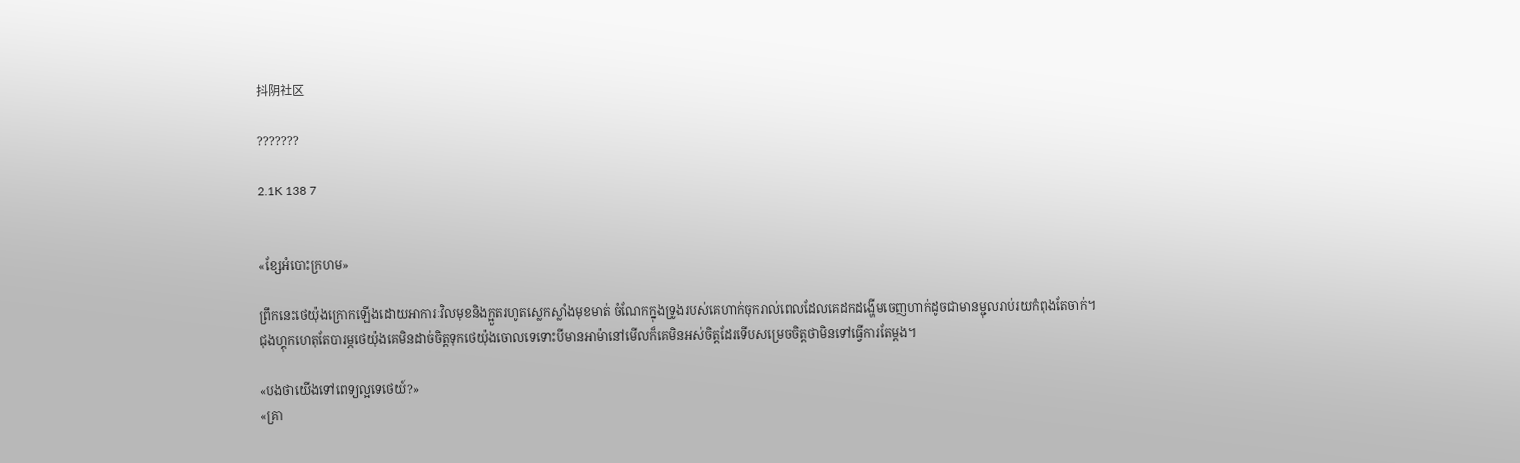抖阴社区

???????

2.1K 138 7


«ខ្សែអំបោះក្រហម»

ព្រឹកនេះថេយ៉ុងក្រោកឡើងដោយអាការៈវិលមុខនិងក្អួតរហូតស្លេកស្លាំងមុខមាត់ ចំណែកក្នុងទ្រូងរបស់គេហាក់ចុករាល់ពេលដែលគេដកដង្ហើមចេញហាក់ដូចជាមានម្ជុលរាប់រយកំពុងតែចាក់។
ជុងហ្គុកហេតុតែបារម្ភថេយ៉ុងគេមិនដាច់ចិត្តទុកថេយ៉ុងចោលទេទោះបីមានអាម៉ានៅមើលក៏គេមិនអស់ចិត្តដែរទើបសម្រេចចិត្តថាមិនទៅធ្វើការតែម្ដង។

«បងថាយើងទៅពេទ្យល្អទេថេយ៍?»
«គ្រា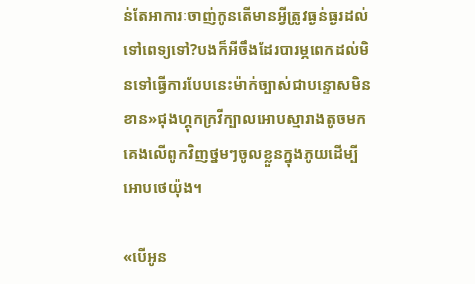ន់តែអាការៈចាញ់កូនតើមានអ្វីត្រូវធ្ងន់ធ្ងរដល់ទៅពេទ្យទៅ?បងក៏អីចឹងដែរបារម្ភពេកដល់មិនទៅធ្វើការបែបនេះម៉ាក់ច្បាស់ជាបន្ទោសមិនខាន»ជុងហ្គុកក្រវីក្បាលអោបស្មារាងតូចមកគេងលើពូកវិញថ្នមៗចូលខ្លួនក្នុងភូយដើម្បីអោបថេយ៉ុង។

«បើអូន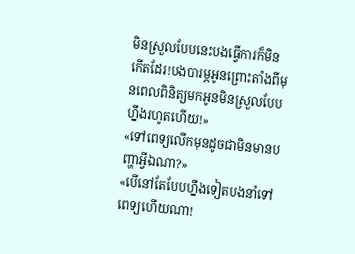មិនស្រួលបែបនេះបងធ្វើការក៏មិនកើតដែរ!បងបារម្ភអូនព្រោះតាំងពីមុនពេលពិនិត្យមកអូនមិនស្រួលបែបហ្នឹងរហូតហើយ!»
«ទៅពេទ្យលើកមុនដូចជាមិនមានបញ្ហាអ្វីឯណា?»
«បើនៅតែបែបហ្នឹងទៀតបងនាំទៅពេទ្យហើយណា!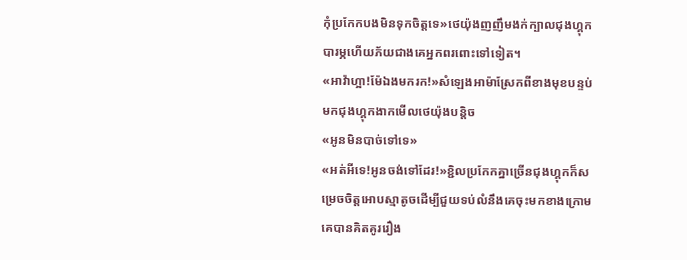កុំប្រកែកបងមិនទុកចិត្តទេ»ថេយ៉ុងញញឹមងក់ក្បាលជុងហ្គុកបារម្ភហើយភ័យជាងគេអ្នកពរពោះទៅទៀត។
«អាវ៉ាហ្អា!ម៉ែឯងមករក!»សំឡេងអាម៉ាស្រែកពីខាងមុខបន្ទប់មកជុងហ្គុកងាកមើលថេយ៉ុងបន្តិច
«អូនមិនបាច់ទៅទេ»
«អត់អីទេ!អូនចង់ទៅដែរ!»ខ្ជិលប្រកែកគ្នាច្រើនជុងហ្គុកក៏សម្រេចចិត្តអោបស្មាតូចដើម្បីជួយទប់លំនឹងគេចុះមកខាងក្រោម គេបានគិតគូររឿង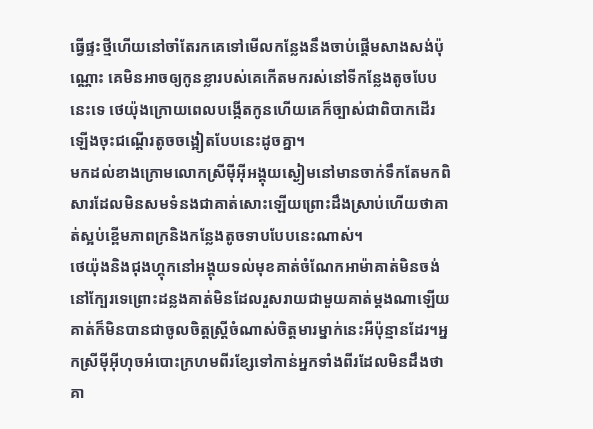ធ្វើផ្ទះថ្មីហើយនៅចាំតែរកគេទៅមើលកន្លែងនឹងចាប់ផ្ដើមសាងសង់ប៉ុណ្ណោះ គេមិនអាចឲ្យកូនខ្លារបស់គេកើតមករស់នៅទីកន្លែងតូចបែបនេះទេ ថេយ៉ុងក្រោយពេលបង្កើតកូនហើយគេក៏ច្បាស់ជាពិបាកដើរឡើងចុះជណ្ដើរតូចចង្អៀតបែបនេះដូចគ្នា។
មកដល់ខាងក្រោមលោកស្រីម៉ីអ៊ីអង្គុយស្ងៀមនៅមានចាក់ទឹកតែមកពិសារដែលមិនសមទំនងជាគាត់សោះឡើយព្រោះដឹងស្រាប់ហើយថាគាត់ស្អប់ខ្ពើមភាពក្រនិងកន្លែងតូចទាបបែបនេះណាស់។
ថេយ៉ុងនិងជុងហ្គុកនៅអង្គុយទល់មុខគាត់ចំណែកអាម៉ាគាត់មិនចង់នៅក្បែរទេព្រោះដន្លងគាត់មិនដែលរួសរាយជាមួយគាត់ម្ដងណាឡើយ គាត់ក៏មិនបានជាចូលចិត្តស្ដ្រីចំណាស់ចិត្តមារម្នាក់នេះអីប៉ុន្មានដែរ។អ្នកស្រីម៉ីអ៊ីហុចអំបោះក្រហមពីរខ្សែទៅកាន់អ្នកទាំងពីរដែលមិនដឹងថាគា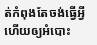ត់កំពុងតែចង់ធ្វើអ្វីហើយឲ្យអំបោះ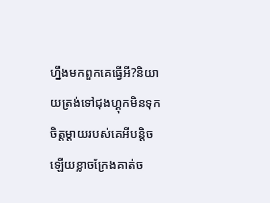ហ្នឹងមកពួកគេធ្វើអី?និយាយត្រង់ទៅជុងហ្គុកមិនទុកចិត្តម្ដាយរបស់គេអីបន្តិចឡើយខ្លាចក្រែងគាត់ច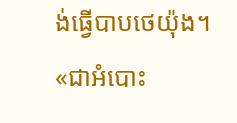ង់ធ្វើបាបថេយ៉ុង។
«ជាអំបោះ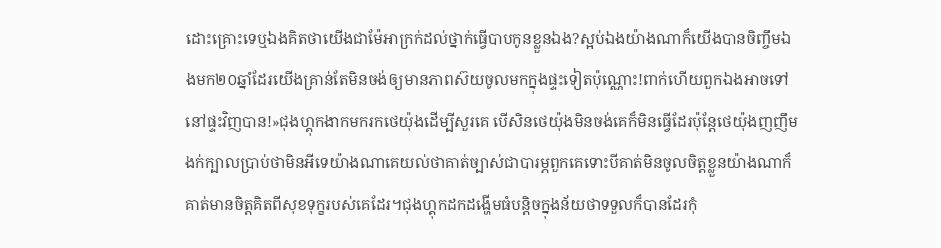ដោះគ្រោះទេឬឯងគិតថាយើងជាម៉ែអាក្រក់ដល់ថ្នាក់ធ្វើបាបកូនខ្លួនឯង?ស្អប់ឯងយ៉ាងណាក៏យើងបានចិញ្ចឹមឯងមក២០ឆ្នាំដែរយើងគ្រាន់តែមិនចង់ឲ្យមានភាពស៊យចូលមកក្នុងផ្ទះទៀតប៉ុណ្ណោះ!ពាក់ហើយពួកឯងអាចទៅនៅផ្ទះវិញបាន!»ជុងហ្គុកងាកមករកថេយ៉ុងដើម្បីសួរគេ បើសិនថេយ៉ុងមិនចង់គេក៏មិនធ្វើដែរប៉ុន្តែថេយ៉ុងញញឹមងក់ក្បាលប្រាប់ថាមិនអីទេយ៉ាងណាគេយល់ថាគាត់ច្បាស់ជាបារម្ភពួកគេទោះបីគាត់មិនចូលចិត្តខ្លួនយ៉ាងណាក៏គាត់មានចិត្តគិតពីសុខទុក្ខរបស់គេដែរ។ជុងហ្គុកដកដង្ហើមធំបន្តិចក្នុងន័យថាទទួលក៏បានដែរកុំ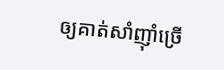ឲ្យគាត់សាំញ៉ាំច្រើ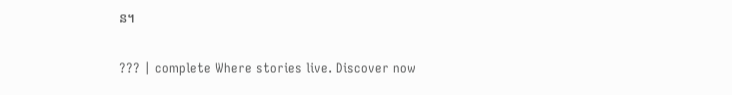ន។

??? | complete Where stories live. Discover now